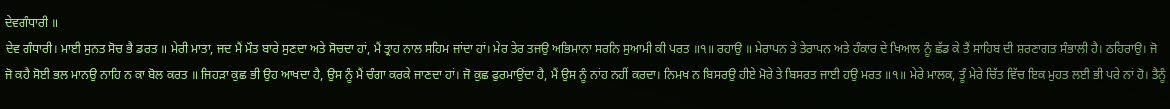ਦੇਵਗੰਧਾਰੀ ॥
ਦੇਵ ਗੰਧਾਰੀ। ਮਾਈ ਸੁਨਤ ਸੋਚ ਭੈ ਡਰਤ ॥ ਮੇਰੀ ਮਾਤਾ, ਜਦ ਮੈਂ ਮੌਤ ਬਾਰੇ ਸੁਣਦਾ ਅਤੇ ਸੋਚਦਾ ਹਾਂ, ਮੈਂ ਤ੍ਰਾਹ ਨਾਲ ਸਹਿਮ ਜਾਂਦਾ ਹਾਂ। ਮੇਰ ਤੇਰ ਤਜਉ ਅਭਿਮਾਨਾ ਸਰਨਿ ਸੁਆਮੀ ਕੀ ਪਰਤ ॥੧॥ ਰਹਾਉ ॥ ਮੇਰਾਪਨ ਤੇ ਤੇਰਾਪਨ ਅਤੇ ਹੰਕਾਰ ਦੇ ਖਿਆਲ ਨੂੰ ਛੱਡ ਕੇ ਤੈਂ ਸਾਹਿਬ ਦੀ ਸ਼ਰਣਾਗਤ ਸੰਭਾਲੀ ਹੈ। ਠਹਿਰਾਉ। ਜੋ ਜੋ ਕਹੈ ਸੋਈ ਭਲ ਮਾਨਉ ਨਾਹਿ ਨ ਕਾ ਬੋਲ ਕਰਤ ॥ ਜਿਹੜਾ ਕੁਛ ਭੀ ਉਹ ਆਖਦਾ ਹੈ, ਉਸ ਨੂੰ ਮੈਂ ਚੰਗਾ ਕਰਕੇ ਜਾਣਦਾ ਹਾਂ। ਜੋ ਕੁਛ ਫੁਰਮਾਉਂਦਾ ਹੈ, ਮੈਂ ਉਸ ਨੂੰ ਨਾਂਹ ਨਹੀਂ ਕਰਦਾ। ਨਿਮਖ ਨ ਬਿਸਰਉ ਹੀਏ ਮੋਰੇ ਤੇ ਬਿਸਰਤ ਜਾਈ ਹਉ ਮਰਤ ॥੧॥ ਮੇਰੇ ਮਾਲਕ, ਤੂੰ ਮੇਰੇ ਚਿੱਤ ਵਿੱਚ ਇਕ ਮੁਹਤ ਲਈ ਭੀ ਪਰੇ ਨਾਂ ਹੋ। ਤੈਨੂੰ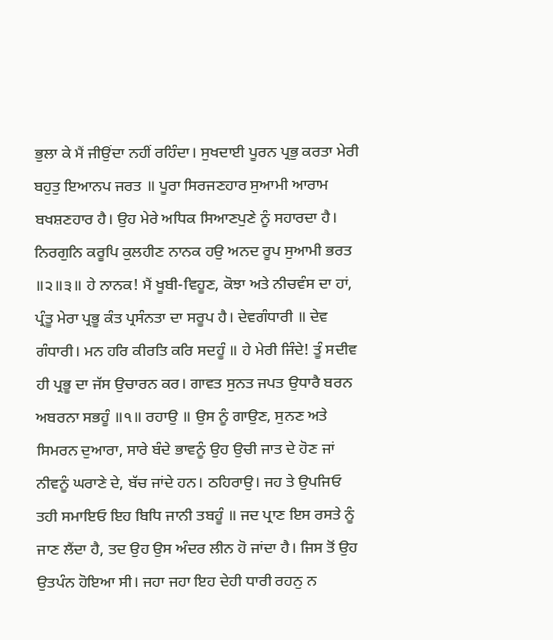ਭੁਲਾ ਕੇ ਮੈਂ ਜੀਉਂਦਾ ਨਹੀਂ ਰਹਿੰਦਾ। ਸੁਖਦਾਈ ਪੂਰਨ ਪ੍ਰਭੁ ਕਰਤਾ ਮੇਰੀ ਬਹੁਤੁ ਇਆਨਪ ਜਰਤ ॥ ਪੂਰਾ ਸਿਰਜਣਹਾਰ ਸੁਆਮੀ ਆਰਾਮ ਬਖਸ਼ਣਹਾਰ ਹੈ। ਉਹ ਮੇਰੇ ਅਧਿਕ ਸਿਆਣਪੁਣੇ ਨੂੰ ਸਹਾਰਦਾ ਹੈ। ਨਿਰਗੁਨਿ ਕਰੂਪਿ ਕੁਲਹੀਣ ਨਾਨਕ ਹਉ ਅਨਦ ਰੂਪ ਸੁਆਮੀ ਭਰਤ ॥੨॥੩॥ ਹੇ ਨਾਨਕ! ਮੈਂ ਖੂਬੀ-ਵਿਹੂਣ, ਕੋਝਾ ਅਤੇ ਨੀਚਵੰਸ ਦਾ ਹਾਂ, ਪ੍ਰੰਤੂ ਮੇਰਾ ਪ੍ਰਭੂ ਕੰਤ ਪ੍ਰਸੰਨਤਾ ਦਾ ਸਰੂਪ ਹੈ। ਦੇਵਗੰਧਾਰੀ ॥ ਦੇਵ ਗੰਧਾਰੀ। ਮਨ ਹਰਿ ਕੀਰਤਿ ਕਰਿ ਸਦਹੂੰ ॥ ਹੇ ਮੇਰੀ ਜਿੰਦੇ! ਤੂੰ ਸਦੀਵ ਹੀ ਪ੍ਰਭੂ ਦਾ ਜੱਸ ਉਚਾਰਨ ਕਰ। ਗਾਵਤ ਸੁਨਤ ਜਪਤ ਉਧਾਰੈ ਬਰਨ ਅਬਰਨਾ ਸਭਹੂੰ ॥੧॥ ਰਹਾਉ ॥ ਉਸ ਨੂੰ ਗਾਉਣ, ਸੁਨਣ ਅਤੇ ਸਿਮਰਨ ਦੁਆਰਾ, ਸਾਰੇ ਬੰਦੇ ਭਾਵਨੂੰ ਉਹ ਉਚੀ ਜਾਤ ਦੇ ਹੋਣ ਜਾਂ ਨੀਵਨੂੰ ਘਰਾਣੇ ਦੇ, ਬੱਚ ਜਾਂਦੇ ਹਨ। ਠਹਿਰਾਉ। ਜਹ ਤੇ ਉਪਜਿਓ ਤਹੀ ਸਮਾਇਓ ਇਹ ਬਿਧਿ ਜਾਨੀ ਤਬਹੂੰ ॥ ਜਦ ਪ੍ਰਾਣ ਇਸ ਰਸਤੇ ਨੂੰ ਜਾਣ ਲੈਂਦਾ ਹੈ, ਤਦ ਉਹ ਉਸ ਅੰਦਰ ਲੀਨ ਹੋ ਜਾਂਦਾ ਹੈ। ਜਿਸ ਤੋਂ ਉਹ ਉਤਪੰਨ ਹੋਇਆ ਸੀ। ਜਹਾ ਜਹਾ ਇਹ ਦੇਹੀ ਧਾਰੀ ਰਹਨੁ ਨ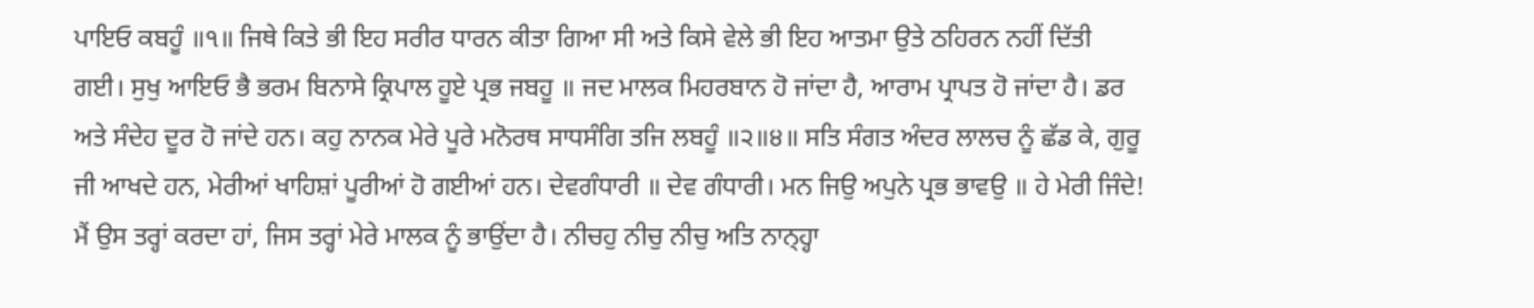ਪਾਇਓ ਕਬਹੂੰ ॥੧॥ ਜਿਥੇ ਕਿਤੇ ਭੀ ਇਹ ਸਰੀਰ ਧਾਰਨ ਕੀਤਾ ਗਿਆ ਸੀ ਅਤੇ ਕਿਸੇ ਵੇਲੇ ਭੀ ਇਹ ਆਤਮਾ ਉਤੇ ਠਹਿਰਨ ਨਹੀਂ ਦਿੱਤੀ ਗਈ। ਸੁਖੁ ਆਇਓ ਭੈ ਭਰਮ ਬਿਨਾਸੇ ਕ੍ਰਿਪਾਲ ਹੂਏ ਪ੍ਰਭ ਜਬਹੂ ॥ ਜਦ ਮਾਲਕ ਮਿਹਰਬਾਨ ਹੋ ਜਾਂਦਾ ਹੈ, ਆਰਾਮ ਪ੍ਰਾਪਤ ਹੋ ਜਾਂਦਾ ਹੈ। ਡਰ ਅਤੇ ਸੰਦੇਹ ਦੂਰ ਹੋ ਜਾਂਦੇ ਹਨ। ਕਹੁ ਨਾਨਕ ਮੇਰੇ ਪੂਰੇ ਮਨੋਰਥ ਸਾਧਸੰਗਿ ਤਜਿ ਲਬਹੂੰ ॥੨॥੪॥ ਸਤਿ ਸੰਗਤ ਅੰਦਰ ਲਾਲਚ ਨੂੰ ਛੱਡ ਕੇ, ਗੁਰੂ ਜੀ ਆਖਦੇ ਹਨ, ਮੇਰੀਆਂ ਖਾਹਿਸ਼ਾਂ ਪੂਰੀਆਂ ਹੋ ਗਈਆਂ ਹਨ। ਦੇਵਗੰਧਾਰੀ ॥ ਦੇਵ ਗੰਧਾਰੀ। ਮਨ ਜਿਉ ਅਪੁਨੇ ਪ੍ਰਭ ਭਾਵਉ ॥ ਹੇ ਮੇਰੀ ਜਿੰਦੇ! ਮੈਂ ਉਸ ਤਰ੍ਹਾਂ ਕਰਦਾ ਹਾਂ, ਜਿਸ ਤਰ੍ਹਾਂ ਮੇਰੇ ਮਾਲਕ ਨੂੰ ਭਾਉਂਦਾ ਹੈ। ਨੀਚਹੁ ਨੀਚੁ ਨੀਚੁ ਅਤਿ ਨਾਨ੍ਹ੍ਹਾ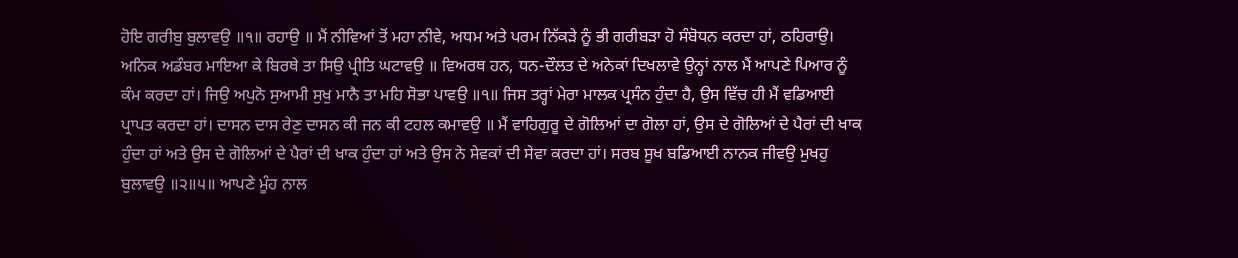ਹੋਇ ਗਰੀਬੁ ਬੁਲਾਵਉ ॥੧॥ ਰਹਾਉ ॥ ਮੈਂ ਨੀਵਿਆਂ ਤੋਂ ਮਹਾ ਨੀਵੇ, ਅਧਮ ਅਤੇ ਪਰਮ ਨਿੱਕੜੇ ਨੂੰ ਭੀ ਗਰੀਬੜਾ ਹੋ ਸੰਬੋਧਨ ਕਰਦਾ ਹਾਂ, ਠਹਿਰਾਉ। ਅਨਿਕ ਅਡੰਬਰ ਮਾਇਆ ਕੇ ਬਿਰਥੇ ਤਾ ਸਿਉ ਪ੍ਰੀਤਿ ਘਟਾਵਉ ॥ ਵਿਅਰਥ ਹਨ, ਧਨ-ਦੌਲਤ ਦੇ ਅਨੇਕਾਂ ਦਿਖਲਾਵੇ ਉਨ੍ਹਾਂ ਨਾਲ ਮੈਂ ਆਪਣੇ ਪਿਆਰ ਨੂੰ ਕੰਮ ਕਰਦਾ ਹਾਂ। ਜਿਉ ਅਪੁਨੋ ਸੁਆਮੀ ਸੁਖੁ ਮਾਨੈ ਤਾ ਮਹਿ ਸੋਭਾ ਪਾਵਉ ॥੧॥ ਜਿਸ ਤਰ੍ਹਾਂ ਮੇਰਾ ਮਾਲਕ ਪ੍ਰਸੰਨ ਹੁੰਦਾ ਹੈ, ਉਸ ਵਿੱਚ ਹੀ ਮੈਂ ਵਡਿਆਈ ਪ੍ਰਾਪਤ ਕਰਦਾ ਹਾਂ। ਦਾਸਨ ਦਾਸ ਰੇਣੁ ਦਾਸਨ ਕੀ ਜਨ ਕੀ ਟਹਲ ਕਮਾਵਉ ॥ ਮੈਂ ਵਾਹਿਗੁਰੂ ਦੇ ਗੋਲਿਆਂ ਦਾ ਗੋਲਾ ਹਾਂ, ਉਸ ਦੇ ਗੋਲਿਆਂ ਦੇ ਪੈਰਾਂ ਦੀ ਖਾਕ ਹੁੰਦਾ ਹਾਂ ਅਤੇ ਉਸ ਦੇ ਗੋਲਿਆਂ ਦੇ ਪੈਰਾਂ ਦੀ ਖਾਕ ਹੁੰਦਾ ਹਾਂ ਅਤੇ ਉਸ ਨੇ ਸੇਵਕਾਂ ਦੀ ਸੇਵਾ ਕਰਦਾ ਹਾਂ। ਸਰਬ ਸੂਖ ਬਡਿਆਈ ਨਾਨਕ ਜੀਵਉ ਮੁਖਹੁ ਬੁਲਾਵਉ ॥੨॥੫॥ ਆਪਣੇ ਮੂੰਹ ਨਾਲ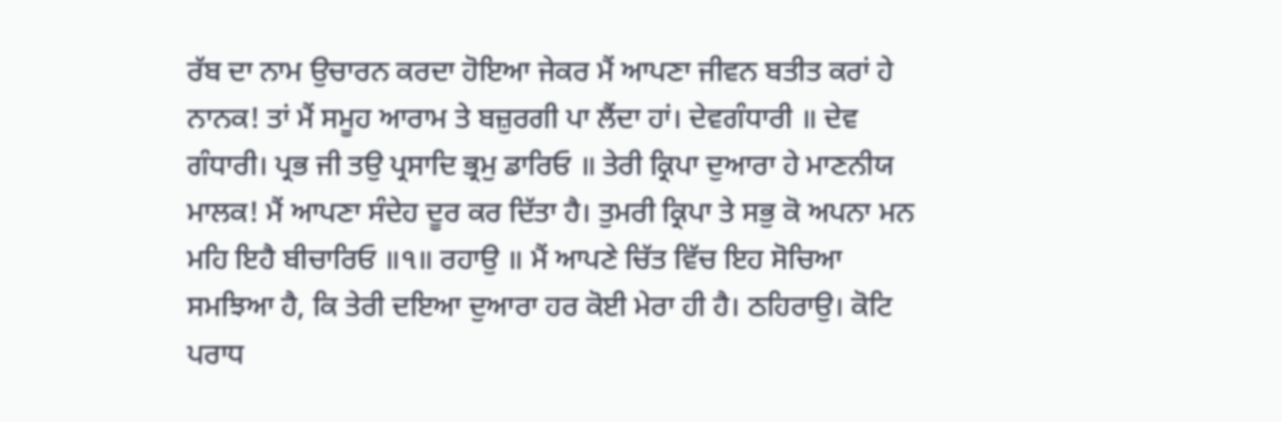ਰੱਬ ਦਾ ਨਾਮ ਉਚਾਰਨ ਕਰਦਾ ਹੋਇਆ ਜੇਕਰ ਮੈਂ ਆਪਣਾ ਜੀਵਨ ਬਤੀਤ ਕਰਾਂ ਹੇ ਨਾਨਕ! ਤਾਂ ਮੈਂ ਸਮੂਹ ਆਰਾਮ ਤੇ ਬਜ਼ੁਰਗੀ ਪਾ ਲੈਂਦਾ ਹਾਂ। ਦੇਵਗੰਧਾਰੀ ॥ ਦੇਵ ਗੰਧਾਰੀ। ਪ੍ਰਭ ਜੀ ਤਉ ਪ੍ਰਸਾਦਿ ਭ੍ਰਮੁ ਡਾਰਿਓ ॥ ਤੇਰੀ ਕ੍ਰਿਪਾ ਦੁਆਰਾ ਹੇ ਮਾਣਨੀਯ ਮਾਲਕ! ਮੈਂ ਆਪਣਾ ਸੰਦੇਹ ਦੂਰ ਕਰ ਦਿੱਤਾ ਹੈ। ਤੁਮਰੀ ਕ੍ਰਿਪਾ ਤੇ ਸਭੁ ਕੋ ਅਪਨਾ ਮਨ ਮਹਿ ਇਹੈ ਬੀਚਾਰਿਓ ॥੧॥ ਰਹਾਉ ॥ ਮੈਂ ਆਪਣੇ ਚਿੱਤ ਵਿੱਚ ਇਹ ਸੋਚਿਆ ਸਮਝਿਆ ਹੈ, ਕਿ ਤੇਰੀ ਦਇਆ ਦੁਆਰਾ ਹਰ ਕੋਈ ਮੇਰਾ ਹੀ ਹੈ। ਠਹਿਰਾਉ। ਕੋਟਿ ਪਰਾਧ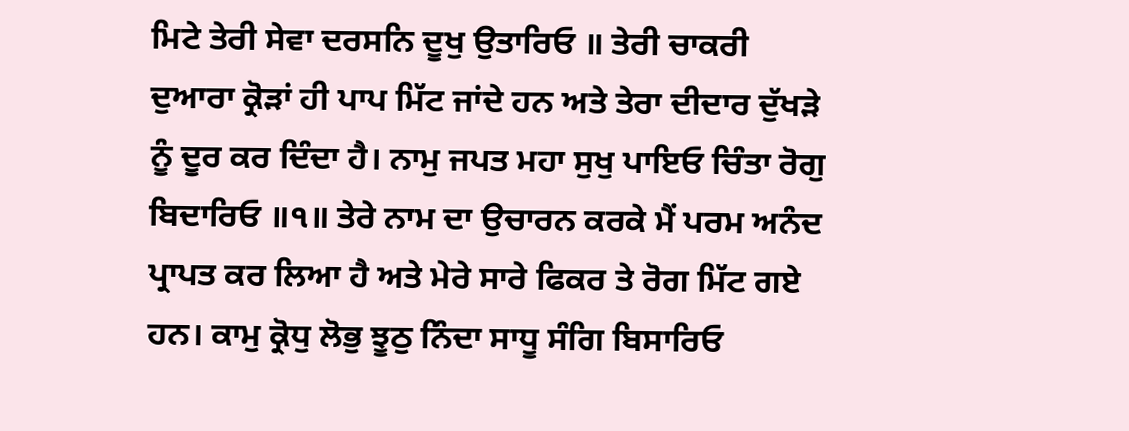ਮਿਟੇ ਤੇਰੀ ਸੇਵਾ ਦਰਸਨਿ ਦੂਖੁ ਉਤਾਰਿਓ ॥ ਤੇਰੀ ਚਾਕਰੀ ਦੁਆਰਾ ਕ੍ਰੋੜਾਂ ਹੀ ਪਾਪ ਮਿੱਟ ਜਾਂਦੇ ਹਨ ਅਤੇ ਤੇਰਾ ਦੀਦਾਰ ਦੁੱਖੜੇ ਨੂੰ ਦੂਰ ਕਰ ਦਿੰਦਾ ਹੈ। ਨਾਮੁ ਜਪਤ ਮਹਾ ਸੁਖੁ ਪਾਇਓ ਚਿੰਤਾ ਰੋਗੁ ਬਿਦਾਰਿਓ ॥੧॥ ਤੇਰੇ ਨਾਮ ਦਾ ਉਚਾਰਨ ਕਰਕੇ ਮੈਂ ਪਰਮ ਅਨੰਦ ਪ੍ਰਾਪਤ ਕਰ ਲਿਆ ਹੈ ਅਤੇ ਮੇਰੇ ਸਾਰੇ ਫਿਕਰ ਤੇ ਰੋਗ ਮਿੱਟ ਗਏ ਹਨ। ਕਾਮੁ ਕ੍ਰੋਧੁ ਲੋਭੁ ਝੂਠੁ ਨਿੰਦਾ ਸਾਧੂ ਸੰਗਿ ਬਿਸਾਰਿਓ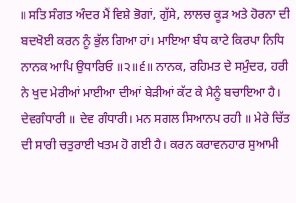॥ ਸਤਿ ਸੰਗਤ ਅੰਦਰ ਮੈਂ ਵਿਸ਼ੇ ਭੋਗਾਂ, ਗੁੱਸੇ, ਲਾਲਚ ਕੂੜ ਅਤੇ ਹੋਰਨਾ ਦੀ ਬਦਖੋਈ ਕਰਨ ਨੂੰ ਭੁੱਲ ਗਿਆ ਹਾਂ। ਮਾਇਆ ਬੰਧ ਕਾਟੇ ਕਿਰਪਾ ਨਿਧਿ ਨਾਨਕ ਆਪਿ ਉਧਾਰਿਓ ॥੨॥੬॥ ਨਾਨਕ, ਰਹਿਮਤ ਦੇ ਸਮੁੰਦਰ, ਹਰੀ ਨੇ ਖੁਦ ਮੇਰੀਆਂ ਮਾਈਆ ਦੀਆਂ ਬੇੜੀਆਂ ਕੱਟ ਕੇ ਮੈਨੂੰ ਬਚਾਇਆ ਹੈ। ਦੇਵਗੰਧਾਰੀ ॥ ਦੇਵ ਗੰਧਾਰੀ। ਮਨ ਸਗਲ ਸਿਆਨਪ ਰਹੀ ॥ ਮੇਰੇ ਚਿੱਤ ਦੀ ਸਾਰੀ ਚਤੁਰਾਈ ਖਤਮ ਹੋ ਗਈ ਹੈ। ਕਰਨ ਕਰਾਵਨਹਾਰ ਸੁਆਮੀ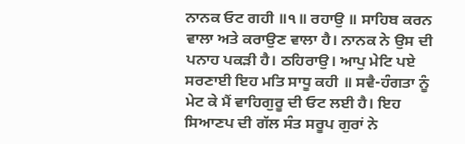ਨਾਨਕ ਓਟ ਗਹੀ ॥੧॥ ਰਹਾਉ ॥ ਸਾਹਿਬ ਕਰਨ ਵਾਲਾ ਅਤੇ ਕਰਾਉਣ ਵਾਲਾ ਹੈ। ਨਾਨਕ ਨੇ ਉਸ ਦੀ ਪਨਾਹ ਪਕੜੀ ਹੈ। ਠਹਿਰਾਉ। ਆਪੁ ਮੇਟਿ ਪਏ ਸਰਣਾਈ ਇਹ ਮਤਿ ਸਾਧੂ ਕਹੀ ॥ ਸਵੈ-ਹੰਗਤਾ ਨੂੰ ਮੇਟ ਕੇ ਮੈਂ ਵਾਹਿਗੁਰੂ ਦੀ ਓਟ ਲਈ ਹੈ। ਇਹ ਸਿਆਣਪ ਦੀ ਗੱਲ ਸੰਤ ਸਰੂਪ ਗੁਰਾਂ ਨੇ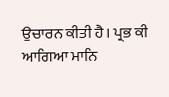ਉਚਾਰਨ ਕੀਤੀ ਹੈ। ਪ੍ਰਭ ਕੀ ਆਗਿਆ ਮਾਨਿ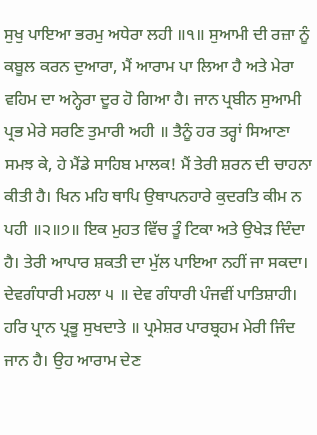ਸੁਖੁ ਪਾਇਆ ਭਰਮੁ ਅਧੇਰਾ ਲਹੀ ॥੧॥ ਸੁਆਮੀ ਦੀ ਰਜ਼ਾ ਨੂੰ ਕਬੂਲ ਕਰਨ ਦੁਆਰਾ, ਮੈਂ ਆਰਾਮ ਪਾ ਲਿਆ ਹੈ ਅਤੇ ਮੇਰਾ ਵਹਿਮ ਦਾ ਅਨ੍ਹੇਰਾ ਦੂਰ ਹੋ ਗਿਆ ਹੈ। ਜਾਨ ਪ੍ਰਬੀਨ ਸੁਆਮੀ ਪ੍ਰਭ ਮੇਰੇ ਸਰਣਿ ਤੁਮਾਰੀ ਅਹੀ ॥ ਤੈਨੂੰ ਹਰ ਤਰ੍ਹਾਂ ਸਿਆਣਾ ਸਮਝ ਕੇ, ਹੇ ਮੈਂਡੇ ਸਾਹਿਬ ਮਾਲਕ! ਮੈਂ ਤੇਰੀ ਸ਼ਰਨ ਦੀ ਚਾਹਨਾ ਕੀਤੀ ਹੈ। ਖਿਨ ਮਹਿ ਥਾਪਿ ਉਥਾਪਨਹਾਰੇ ਕੁਦਰਤਿ ਕੀਮ ਨ ਪਹੀ ॥੨॥੭॥ ਇਕ ਮੁਹਤ ਵਿੱਚ ਤੂੰ ਟਿਕਾ ਅਤੇ ਉਖੇੜ ਦਿੰਦਾ ਹੈ। ਤੇਰੀ ਆਪਾਰ ਸ਼ਕਤੀ ਦਾ ਮੁੱਲ ਪਾਇਆ ਨਹੀਂ ਜਾ ਸਕਦਾ। ਦੇਵਗੰਧਾਰੀ ਮਹਲਾ ੫ ॥ ਦੇਵ ਗੰਧਾਰੀ ਪੰਜਵੀਂ ਪਾਤਿਸ਼ਾਹੀ। ਹਰਿ ਪ੍ਰਾਨ ਪ੍ਰਭੂ ਸੁਖਦਾਤੇ ॥ ਪ੍ਰਮੇਸ਼ਰ ਪਾਰਬ੍ਰਹਮ ਮੇਰੀ ਜਿੰਦ ਜਾਨ ਹੈ। ਉਹ ਆਰਾਮ ਦੇਣ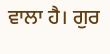ਵਾਲਾ ਹੈ। ਗੁਰ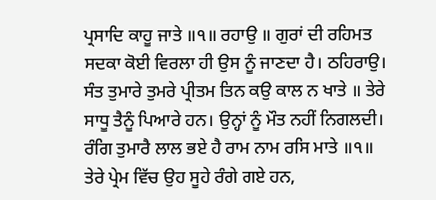ਪ੍ਰਸਾਦਿ ਕਾਹੂ ਜਾਤੇ ॥੧॥ ਰਹਾਉ ॥ ਗੁਰਾਂ ਦੀ ਰਹਿਮਤ ਸਦਕਾ ਕੋਈ ਵਿਰਲਾ ਹੀ ਉਸ ਨੂੰ ਜਾਣਦਾ ਹੈ। ਠਹਿਰਾਉ। ਸੰਤ ਤੁਮਾਰੇ ਤੁਮਰੇ ਪ੍ਰੀਤਮ ਤਿਨ ਕਉ ਕਾਲ ਨ ਖਾਤੇ ॥ ਤੇਰੇ ਸਾਧੂ ਤੈਨੂੰ ਪਿਆਰੇ ਹਨ। ਉਨ੍ਹਾਂ ਨੂੰ ਮੌਤ ਨਹੀਂ ਨਿਗਲਦੀ। ਰੰਗਿ ਤੁਮਾਰੈ ਲਾਲ ਭਏ ਹੈ ਰਾਮ ਨਾਮ ਰਸਿ ਮਾਤੇ ॥੧॥ ਤੇਰੇ ਪ੍ਰੇਮ ਵਿੱਚ ਉਹ ਸੂਹੇ ਰੰਗੇ ਗਏ ਹਨ,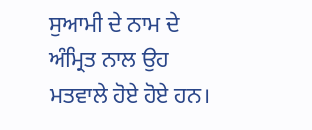ਸੁਆਮੀ ਦੇ ਨਾਮ ਦੇ ਅੰਮ੍ਰਿਤ ਨਾਲ ਉਹ ਮਤਵਾਲੇ ਹੋਏ ਹੋਏ ਹਨ।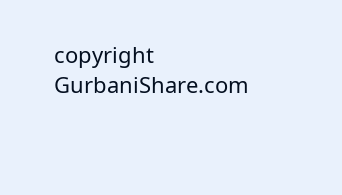copyright GurbaniShare.com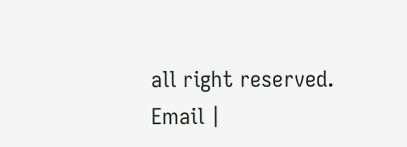all right reserved. Email |